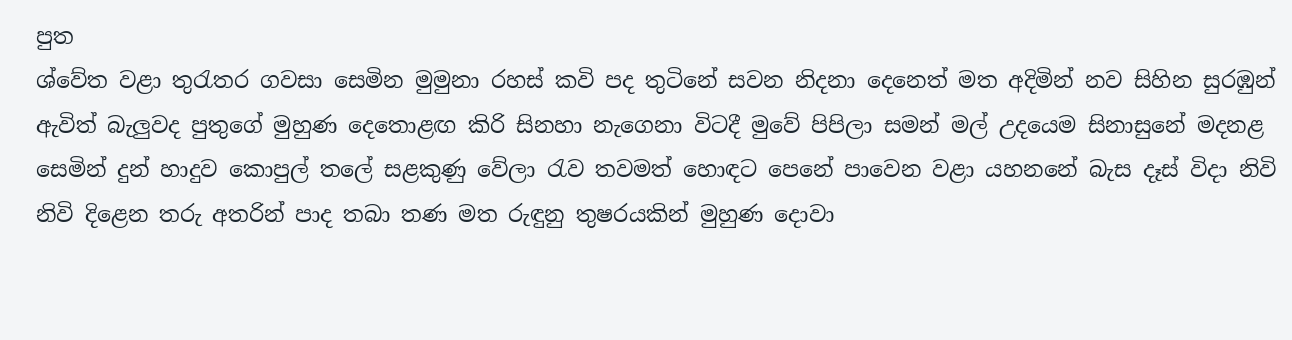පුත
ශ්වේත වළා තුරැතර ගවසා සෙමින මුමුනා රහස් කවි පද තුටිනේ සවන නිදනා දෙනෙත් මත අදිමින් නව සිහින සුරඹුන් ඇවිත් බැලුවද පුතුගේ මුහුණ දෙතොළඟ කිරි සිනහා නැගෙනා විටදී මුවේ පිපිලා සමන් මල් උදයෙම සිනාසුනේ මදනළ සෙමින් දුන් හාදුව කොපුල් තලේ සළකුණු වේලා රැව තවමත් හොඳට පෙනේ පාවෙන වළා යහනනේ බැස දෑස් විදා නිවි නිවි දිළෙන තරු අතරින් පාද තබා තණ මත රුඳුනු තුෂරයකින් මුහුණ දොවා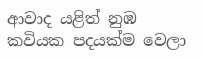ආවාද යළිත් නුඹ කවියක පදයක්ම වෙලා